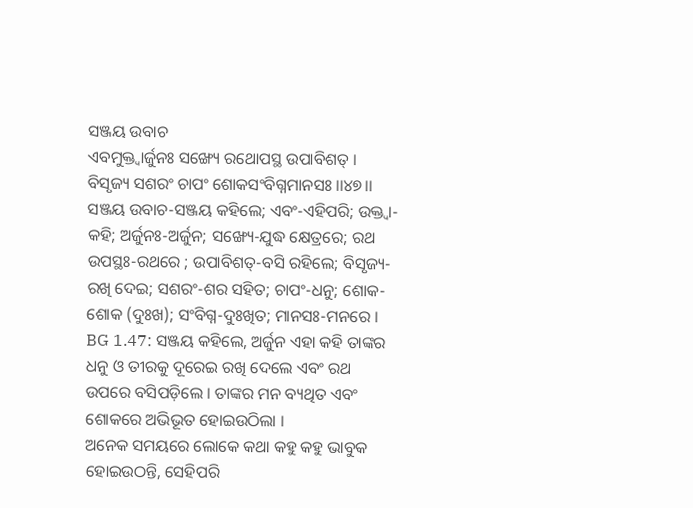ସଞ୍ଜୟ ଉବାଚ
ଏବମୁକ୍ତ୍ୱାର୍ଜୁନଃ ସଙ୍ଖ୍ୟେ ରଥୋପସ୍ଥ ଉପାବିଶତ୍ ।
ବିସୃଜ୍ୟ ସଶରଂ ଚାପଂ ଶୋକସଂବିଗ୍ନମାନସଃ ।।୪୭।।
ସଞ୍ଜୟ ଉବାଚ-ସଞ୍ଜୟ କହିଲେ; ଏବଂ-ଏହିପରି; ଉକ୍ତ୍ୱା-କହି; ଅର୍ଜୁନଃ-ଅର୍ଜୁନ; ସଙ୍ଖ୍ୟେ-ଯୁଦ୍ଧ କ୍ଷେତ୍ରରେ; ରଥ ଉପସ୍ଥଃ-ରଥରେ ; ଉପାବିଶତ୍-ବସି ରହିଲେ; ବିସୃଜ୍ୟ-ରଖି ଦେଇ; ସଶରଂ-ଶର ସହିତ; ଚାପଂ-ଧନୁ; ଶୋକ-ଶୋକ (ଦୁଃଖ); ସଂବିଗ୍ନ-ଦୁଃଖିତ; ମାନସଃ-ମନରେ ।
BG 1.47: ସଞ୍ଜୟ କହିଲେ, ଅର୍ଜୁନ ଏହା କହି ତାଙ୍କର ଧନୁ ଓ ତୀରକୁ ଦୂରେଇ ରଖି ଦେଲେ ଏବଂ ରଥ ଉପରେ ବସିପଡ଼ିଲେ । ତାଙ୍କର ମନ ବ୍ୟଥିତ ଏବଂ ଶୋକରେ ଅଭିଭୂତ ହୋଇଉଠିଲା ।
ଅନେକ ସମୟରେ ଲୋକେ କଥା କହୁ କହୁ ଭାବୁକ ହୋଇଉଠନ୍ତି, ସେହିପରି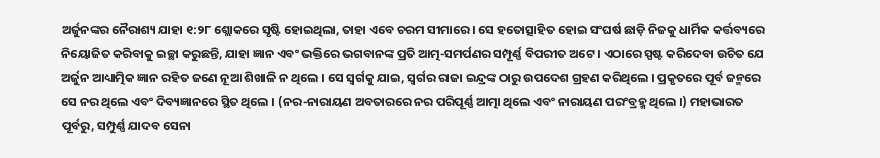ଅର୍ଜୁନଙ୍କର ନୈରାଶ୍ୟ ଯାହା ୧:୨୮ ଶ୍ଲୋକରେ ସୃଷ୍ଟି ହୋଇଥିଲା, ତାହା ଏବେ ଚରମ ସୀମାରେ । ସେ ହତୋତ୍ସାହିତ ହୋଇ ସଂଘର୍ଷ ଛାଡ଼ି ନିଜକୁ ଧାର୍ମିକ କର୍ତ୍ତବ୍ୟରେ ନିୟୋଜିତ କରିବାକୁ ଇଚ୍ଛା କରୁଛନ୍ତି, ଯାହା ଜ୍ଞାନ ଏବଂ ଭକ୍ତିରେ ଭଗବାନଙ୍କ ପ୍ରତି ଆତ୍ମ-ସମର୍ପଣର ସମ୍ପୂର୍ଣ୍ଣ ବିପରୀତ ଅଟେ । ଏଠାରେ ସ୍ପଷ୍ଟ କରିଦେବା ଉଚିତ ଯେ ଅର୍ଜୁନ ଆଧ୍ୟାତ୍ମିକ ଜ୍ଞାନ ରହିତ ଜଣେ ନୂଆ ଶିଖାଳି ନ ଥିଲେ । ସେ ସ୍ୱର୍ଗକୁ ଯାଇ, ସ୍ୱର୍ଗର ରାଜା ଇନ୍ଦ୍ରଙ୍କ ଠାରୁ ଉପଦେଶ ଗ୍ରହଣ କରିଥିଲେ । ପ୍ରକୃତରେ ପୂର୍ବ ଜନ୍ମରେ ସେ ନର ଥିଲେ ଏବଂ ଦିବ୍ୟଜ୍ଞାନରେ ସ୍ଥିତ ଥିଲେ । (ନର-ନାରାୟଣ ଅବତାରରେ ନର ପରିପୂର୍ଣ୍ଣ ଆତ୍ମା ଥିଲେ ଏବଂ ନାରାୟଣ ପରଂବ୍ରହ୍ମ ଥିଲେ ।) ମହାଭାରତ ପୂର୍ବରୁ, ସମ୍ପୁର୍ଣ୍ଣ ଯାଦବ ସେନା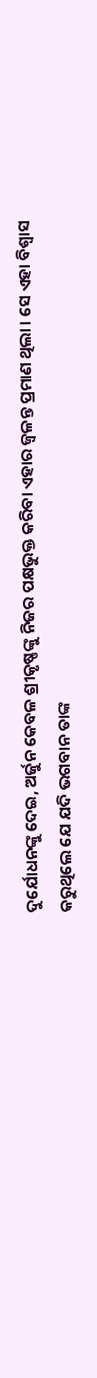ଦୁର୍ଯୋଧନଙ୍କୁ ଦେଇ, ଅର୍ଜୁନ କେବଳ ଶ୍ରୀକୃଷ୍ଣଙ୍କୁ ନିଜର ପକ୍ଷଭୁକ୍ତ କରିବା ଏହାର ଜ୍ୱଳନ୍ତ ପ୍ରମାଣ ଥିଲା । ସେ ଏହା ବିଶ୍ୱାସ କରୁଥିଲେ ଯେ ଯଦି ଭଗବାନ ତାଙ୍କ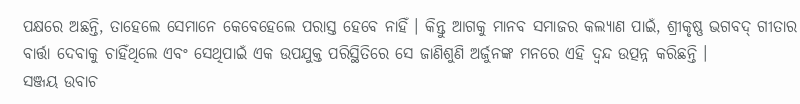ପକ୍ଷରେ ଅଛନ୍ତି, ତାହେଲେ ସେମାନେ କେବେହେଲେ ପରାସ୍ତ ହେବେ ନାହିଁ । କିନ୍ତୁ ଆଗକୁ ମାନବ ସମାଜର କଲ୍ୟାଣ ପାଇଁ, ଶ୍ରୀକୃଷ୍ଣ ଭଗବଦ୍ ଗୀତାର ବାର୍ତ୍ତା ଦେବାକୁ ଚାହିଁଥିଲେ ଏବଂ ସେଥିପାଇଁ ଏକ ଉପଯୁକ୍ତ ପରିସ୍ଥିତିରେ ସେ ଜାଣିଶୁଣି ଅର୍ଜୁନଙ୍କ ମନରେ ଏହି ଦ୍ୱନ୍ଦ ଉତ୍ପନ୍ନ କରିଛନ୍ତି ।
ସଞ୍ଜୟ ଉବାଚ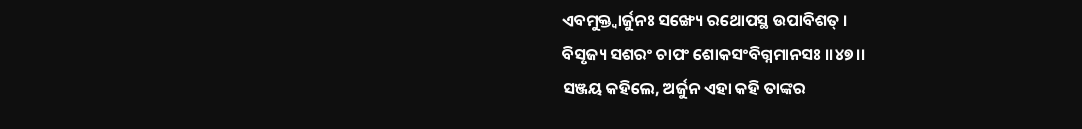ଏବମୁକ୍ତ୍ୱାର୍ଜୁନଃ ସଙ୍ଖ୍ୟେ ରଥୋପସ୍ଥ ଉପାବିଶତ୍ ।
ବିସୃଜ୍ୟ ସଶରଂ ଚାପଂ ଶୋକସଂବିଗ୍ନମାନସଃ ।।୪୭।।
ସଞ୍ଜୟ କହିଲେ, ଅର୍ଜୁନ ଏହା କହି ତାଙ୍କର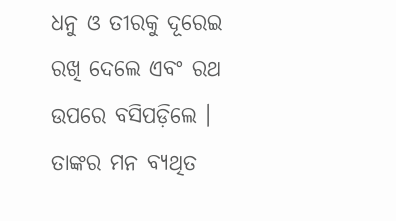ଧନୁ ଓ ତୀରକୁ ଦୂରେଇ ରଖି ଦେଲେ ଏବଂ ରଥ ଉପରେ ବସିପଡ଼ିଲେ । ତାଙ୍କର ମନ ବ୍ୟଥିତ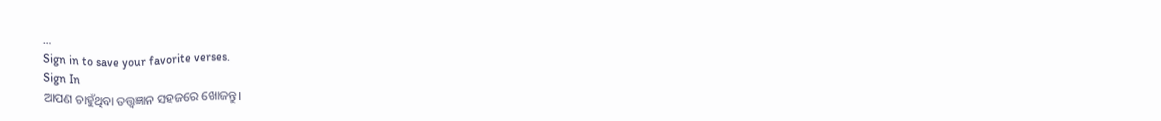…
Sign in to save your favorite verses.
Sign In
ଆପଣ ଚାହୁଁଥିବା ତତ୍ତ୍ୱଜ୍ଞାନ ସହଜରେ ଖୋଜନ୍ତୁ।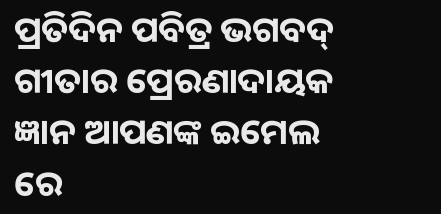ପ୍ରତିଦିନ ପବିତ୍ର ଭଗବଦ୍ ଗୀତାର ପ୍ରେରଣାଦାୟକ ଜ୍ଞାନ ଆପଣଙ୍କ ଇମେଲ ରେ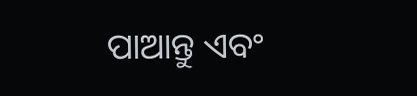ପାଆନ୍ତୁ ଏବଂ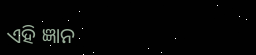ଏହି ଜ୍ଞାନ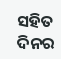ସହିତ ଦିନର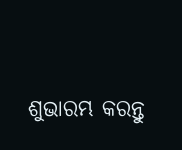ଶୁଭାରମ୍ଭ କରନ୍ତୁ